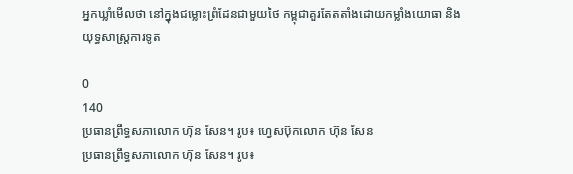អ្នកឃ្លាំមើលថា នៅក្នុងជម្លោះព្រំដែនជាមួយថៃ កម្ពុជាគួរតែតតាំងដោយកម្លាំងយោធា និងយុទ្ធសាស្ត្រការទូត

0
140
ប្រធានព្រឹទ្ធសភាលោក ហ៊ុន សែន។ រូប៖ ហ្វេសប៊ុកលោក ហ៊ុន សែន
ប្រធានព្រឹទ្ធសភាលោក ហ៊ុន សែន។ រូប៖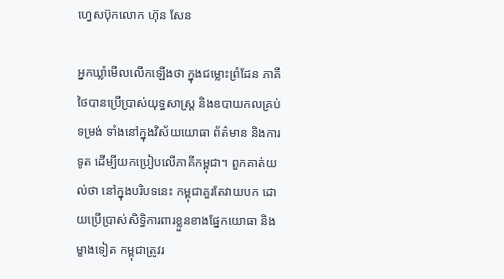ហ្វេសប៊ុកលោក ហ៊ុន សែន

អ្នកឃ្លាំមើលលើកឡើងថា ក្នុងជម្លោះព្រំដែន ភាគីថៃបានប្រើប្រាស់យុទ្ធសាស្ត្រ និងឧបាយកលគ្រប់ទម្រង់ ទាំងនៅក្នុងវិស័យយោធា ព័ត៌មាន និងការទូត ដើម្បីយកប្រៀបលើភាគីកម្ពុជា។ ពួកគាត់យល់ថា នៅក្នុងបរិបទនេះ កម្ពុជាគួរតែវាយបក ដោយប្រើប្រាស់សិទ្ធិការពារខ្លួនខាងផ្នែកយោធា និងម្ខាងទៀត កម្ពុជាត្រូវរ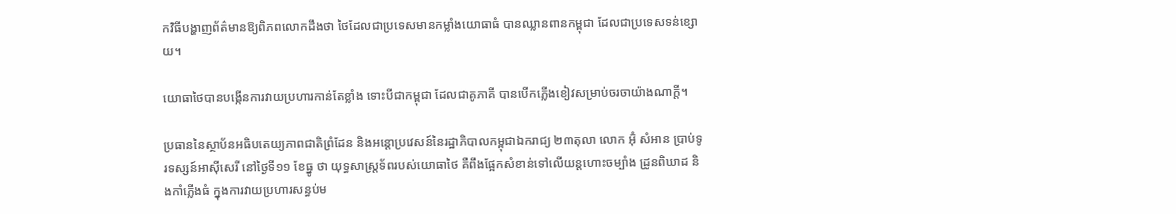កវិធីបង្ហាញព័ត៌មានឱ្យពិភពលោកដឹងថា ថៃដែលជាប្រទេសមានកម្លាំងយោធាធំ បានឈ្លានពានកម្ពុជា ដែលជាប្រទេសទន់ខ្សោយ។

យោធាថៃបានបង្កើនការវាយប្រហារកាន់តែខ្លាំង ទោះបីជាកម្ពុជា ដែលជាគូភាគី បានបើកភ្លើងខៀវសម្រាប់ចរចាយ៉ាងណាក្ដី។

ប្រធាននៃស្ថាប័នអធិបតេយ្យភាពជាតិព្រំដែន និងអន្តោប្រវេសន៍នៃរដ្ឋាភិបាលកម្ពុជាឯករាជ្យ ២៣តុលា លោក អ៊ុំ សំអាន ប្រាប់ទូរទស្សន៍អាស៊ីសេរី នៅថ្ងៃទី១១ ខែធ្នូ ថា យុទ្ធសាស្ត្រទ័ពរបស់យោធាថៃ គឺពឹងផ្អែកសំខាន់ទៅលើយន្តហោះចម្បាំង ដ្រូនពិឃាដ និងកាំភ្លើងធំ ក្នុងការវាយប្រហារសន្ធប់ម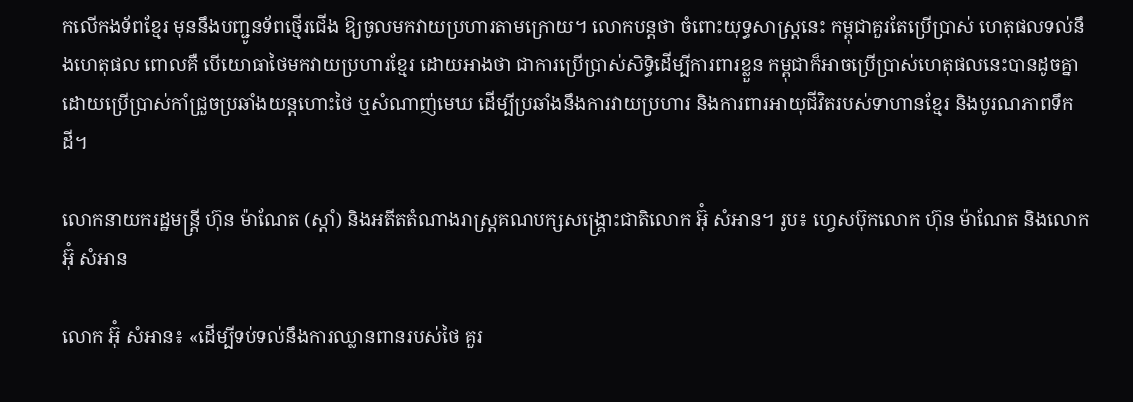កលើកងទ័ពខ្មែរ មុននឹងបញ្ជូនទ័ពថ្មើរជើង ឱ្យចូលមកវាយប្រហារតាមក្រោយ។ លោកបន្តថា ចំពោះយុទ្ធសាស្ត្រនេះ កម្ពុជាគួរតែប្រើប្រាស់ ហេតុផលទល់នឹងហេតុផល ពោលគឺ បើយោធាថៃមកវាយប្រហារខ្មែរ ដោយអាងថា ជាការប្រើប្រាស់សិទ្ធិដើម្បីការពារខ្លួន កម្ពុជាក៏អាចប្រើប្រាស់ហេតុផលនេះបានដូចគ្នា ដោយប្រើប្រាស់កាំជ្រួចប្រឆាំងយន្តហោះថៃ ឬសំណាញ់មេឃ ដើម្បីប្រឆាំងនឹងការវាយប្រហារ និងការពារអាយុជីវិតរបស់ទាហានខ្មែរ និងបូរណភាពទឹកដី។

លោកនាយករដ្ឋមន្ត្រី ហ៊ុន ម៉ាណែត (ស្ដាំ) និងអតីតតំណាងរាស្ត្រគណបក្សសង្គ្រោះជាតិលោក អ៊ុំ សំអាន។ រូប៖ ហ្វេសប៊ុកលោក ហ៊ុន ម៉ាណែត និងលោក អ៊ុំ សំអាន

លោក អ៊ុំ សំអាន៖ «ដើម្បីទប់ទល់នឹងការឈ្លានពានរបស់ថៃ គួរ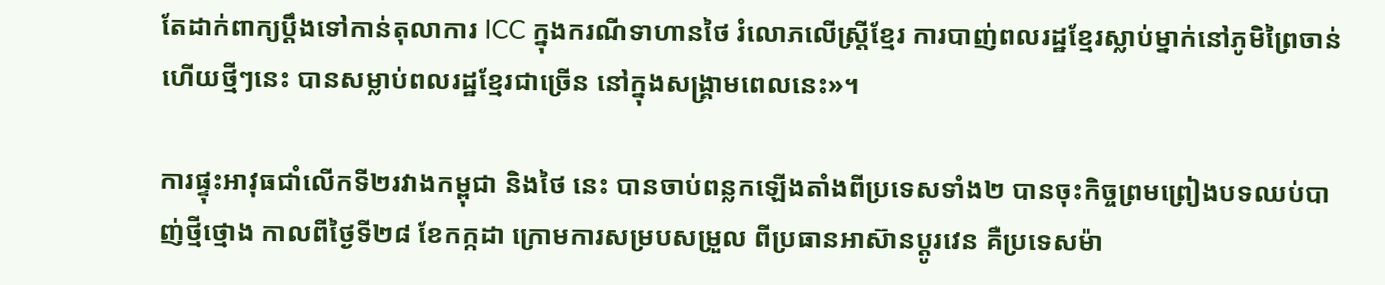តែដាក់ពាក្យប្ដឹងទៅកាន់តុលាការ ICC ក្នុងករណីទាហានថៃ រំលោភលើស្ត្រីខ្មែរ ការបាញ់ពលរដ្ឋខ្មែរស្លាប់ម្នាក់នៅភូមិព្រៃចាន់ ហើយថ្មីៗនេះ បានសម្លាប់ពលរដ្ឋខ្មែរជាច្រើន នៅក្នុងសង្គ្រាមពេលនេះ»។

ការផ្ទុះអាវុធជាំលើកទី២រវាងកម្ពុជា និងថៃ នេះ បានចាប់ពន្លកឡើងតាំងពីប្រទេសទាំង២ បានចុះកិច្ចព្រមព្រៀងបទឈប់បាញ់ថ្មីថ្មោង កាលពីថ្ងៃទី២៨ ខែកក្កដា ក្រោមការសម្របសម្រួល ពីប្រធានអាស៊ានប្ដូរវេន គឺប្រទេសម៉ា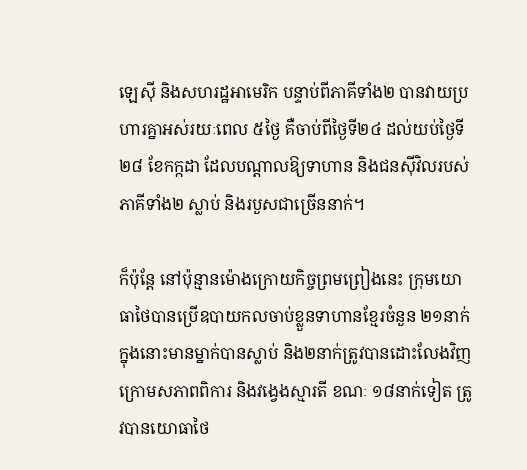ឡេស៊ី និងសហរដ្ឋអាមេរិក បន្ទាប់ពីភាគីទាំង២ បានវាយប្រហារគ្នាអស់រយៈពេល ៥ថ្ងៃ គឺចាប់ពីថ្ងៃទី២៤ ដល់យប់ថ្ងៃទី២៨ ខែកក្កដា ដែលបណ្ដាលឱ្យទាហាន និងជនស៊ីវិលរបស់ភាគីទាំង២ ស្លាប់ និងរបួសជាច្រើននាក់។

ក៏ប៉ុន្តែ នៅប៉ុន្មានម៉ោងក្រោយកិច្ចព្រមព្រៀងនេះ ក្រុមយោធាថៃបានប្រើឧបាយកលចាប់ខ្លួនទាហានខ្មែរចំនួន ២១នាក់ ក្នុងនោះមានម្នាក់បានស្លាប់ និង២នាក់ត្រូវបានដោះលែងវិញ ក្រោមសភាពពិការ និងវង្វេងស្មារតី ខណៈ ១៨នាក់ទៀត ត្រូវបានយោធាថៃ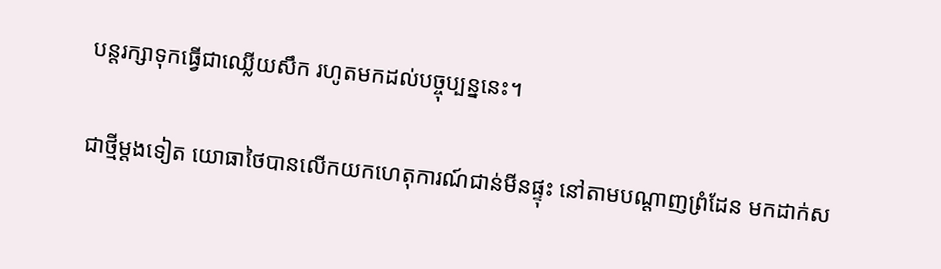បន្តរក្សាទុកធ្វើជាឈ្លើយសឹក រហូតមកដល់បច្ចុប្បន្ននេះ។

ជាថ្មីម្ដងទៀត យោធាថៃបានលើកយកហេតុការណ៍ជាន់មីនផ្ទុះ នៅតាមបណ្ដាញព្រំដែន មកដាក់ស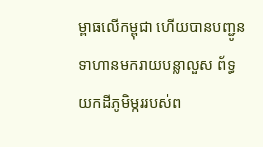ម្ពាធលើកម្ពុជា ហើយបានបញ្ជូនទាហានមករាយបន្លាលួស ព័ទ្ធយកដីភូមិម្កររបស់ព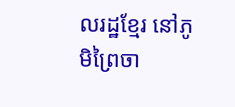លរដ្ឋខ្មែរ នៅភូមិព្រៃចា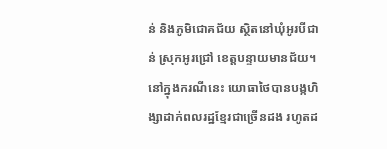ន់ និងភូមិជោគជ័យ ស្ថិតនៅឃុំអូរបីជាន់ ស្រុកអូរជ្រៅ ខេត្តបន្ទាយមានជ័យ។ នៅក្នុងករណីនេះ យោធាថៃបានបង្កហិង្សាដាក់ពលរដ្ឋខ្មែរជាច្រើនដង រហូតដ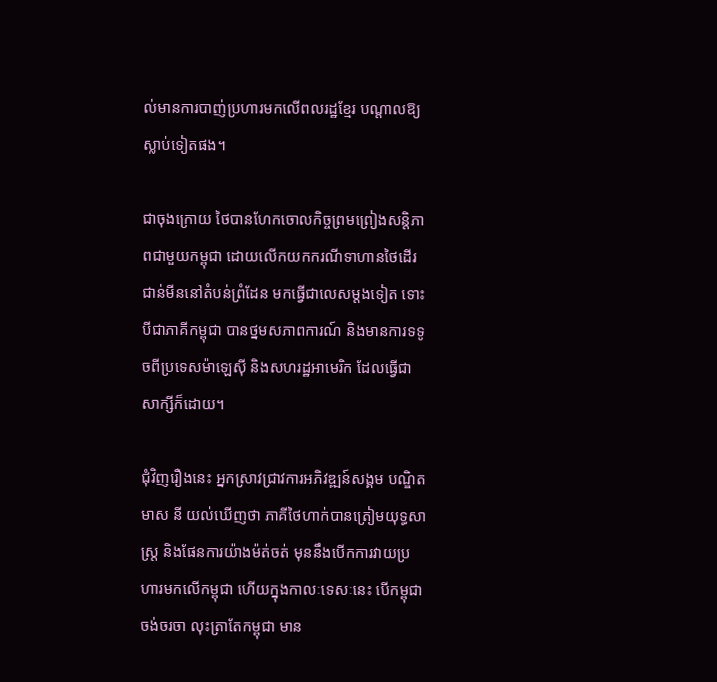ល់មានការបាញ់ប្រហារមកលើពលរដ្ឋខ្មែរ បណ្ដាលឱ្យស្លាប់ទៀតផង។

ជាចុងក្រោយ ថៃបានហែកចោលកិច្ចព្រមព្រៀងសន្តិភាពជាមួយកម្ពុជា ដោយលើកយកករណីទាហានថៃដើរជាន់មីននៅតំបន់ព្រំដែន មកធ្វើជាលេសម្ដងទៀត ទោះបីជាភាគីកម្ពុជា បានថ្នមសភាពការណ៍ និងមានការទទូចពីប្រទេសម៉ាឡេស៊ី និងសហរដ្ឋអាមេរិក ដែលធ្វើជាសាក្សីក៏ដោយ។

ជុំវិញរឿងនេះ អ្នកស្រាវជ្រាវការអភិវឌ្ឍន៍សង្គម បណ្ឌិត មាស នី យល់ឃើញថា ភាគីថៃហាក់បានត្រៀមយុទ្ធសាស្ត្រ និងផែនការយ៉ាងម៉ត់ចត់ មុននឹងបើកការវាយប្រហារមកលើកម្ពុជា ហើយក្នុងកាលៈទេសៈនេះ បើកម្ពុជាចង់ចរចា លុះត្រាតែកម្ពុជា មាន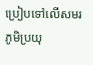ប្រៀបទៅលើសមរភូមិប្រយុ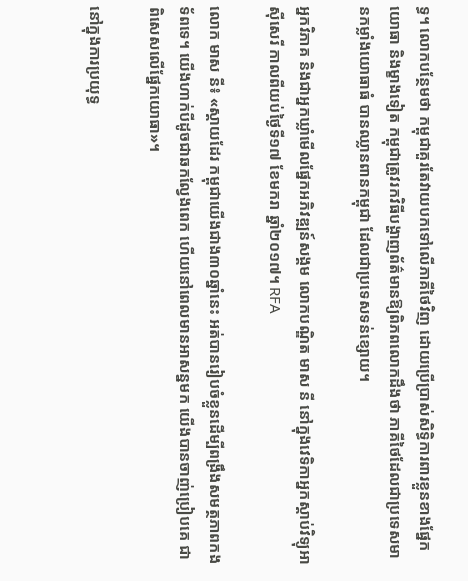ទ្ធ។ លោកបន្ថែមថា កម្ពុជាគួរតែវាយបកទៅលើភាគីថៃវិញ ដោយប្រើប្រាស់សិទ្ធិការពារខ្លួនខាងផ្នែកយោធា និងម្ខាងទៀត កម្ពុជាត្រូវរកវិធីបង្ហាញព័ត៌មានឱ្យពិភពលោកដឹងថា ភាគីថៃដែលជាប្រទេសមានកម្លាំងយោធាធំ បានឈ្លានពានកម្ពុជា ដែលជាប្រទេសទន់ខ្សោយ។

អ្នកវិភាគ និងជាអ្នកឃ្លាំមើលផ្នែកអភិវឌ្ឍន៍សង្គម លោកបណ្ឌិត មាស នី នៅក្នុងវេទិកាអ្នកស្ដាប់វិទ្យុអាស៊ីសេរី កាលពីយប់ថ្ងៃទី១៧ ខែមករា ឆ្នាំ២០១៧។ RFA

លោក មាស នី៖ «ស្ដាយដែរ កម្ពុជាយើងជាង៣០ឆ្នាំនេះ អត់បានរៀបចំខ្លួនដើម្បីពង្រឹងសមត្ថភាពកងទ័ពទេ។ យើងហាក់បីដូចជាឆកល្វែងពេក ហើយនៅពេលមានអាសន្នមក យើងបានចាញ់ប្រៀបគេ ជាពិសេសលើផ្នែកយោធា»។

នៅក្នុងការប្រយុទ្ធ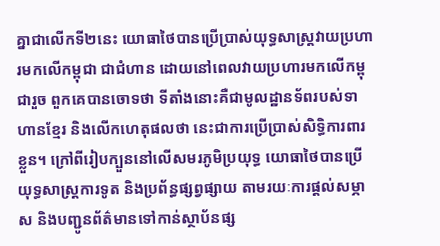គ្នាជាលើកទី២នេះ យោធាថៃបានប្រើប្រាស់យុទ្ធសាស្ត្រវាយប្រហារមកលើកម្ពុជា ជាជំហាន ដោយនៅពេលវាយប្រហារមកលើកម្ពុជារួច ពួកគេបានចោទថា ទីតាំងនោះគឺជាមូលដ្ឋានទ័ពរបស់ទាហានខ្មែរ និងលើកហេតុផលថា នេះជាការប្រើប្រាស់សិទ្ធិការពារខ្លួន។ ក្រៅពីរៀបក្បួននៅលើសមរភូមិប្រយុទ្ធ យោធាថៃបានប្រើយុទ្ធសាស្ត្រការទូត និងប្រព័ន្ធផ្សព្វផ្សាយ តាមរយៈការផ្ដល់សម្ភាស និងបញ្ជូនព័ត៌មានទៅកាន់ស្ថាប័នផ្ស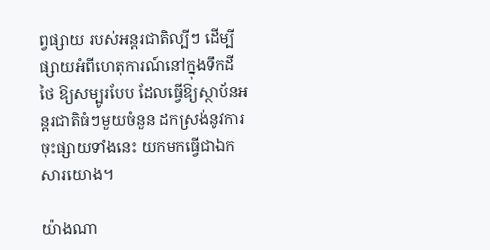ព្វផ្សាយ របស់អន្តរជាតិល្បីៗ ដើម្បីផ្សាយអំពីហេតុការណ៍នៅក្នុងទឹកដីថៃ ឱ្យសម្បូរបែប ដែលធ្វើឱ្យស្ថាប័នអន្តរជាតិធំៗមួយចំនួន ដកស្រង់នូវការចុះផ្សាយទាំងនេះ យកមកធ្វើជាឯកសារយោង។

យ៉ាងណា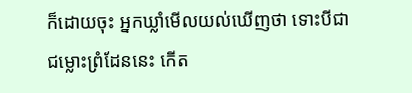ក៏ដោយចុះ អ្នកឃ្លាំមើលយល់ឃើញថា ទោះបីជាជម្លោះព្រំដែននេះ កើត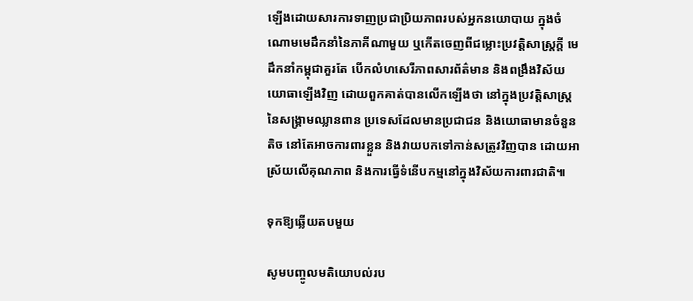ឡើងដោយសារការទាញប្រជាប្រិយភាពរបស់អ្នកនយោបាយ ក្នុងចំណោមមេដឹកនាំនៃភាគីណាមួយ ឬកើតចេញពីជម្លោះប្រវត្តិសាស្ត្រក្ដី មេដឹកនាំកម្ពុជាគួរតែ បើកលំហសេរីភាពសារព័ត៌មាន និងពង្រឹងវិស័យយោធាឡើងវិញ ដោយពួកគាត់បានលើកឡើងថា នៅក្នុងប្រវត្តិសាស្ត្រនៃសង្គ្រាមឈ្លានពាន ប្រទេសដែលមានប្រជាជន និងយោធាមានចំនួនតិច នៅតែអាចការពារខ្លួន និងវាយបកទៅកាន់សត្រូវវិញបាន ដោយអាស្រ័យលើគុណភាព និងការធ្វើទំនើបកម្មនៅក្នុងវិស័យការពារជាតិ៕

ទុកឱ្យឆ្លើយតបមួយ

សូមបញ្ចូលមតិយោបល់រប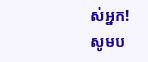ស់អ្នក!
សូមប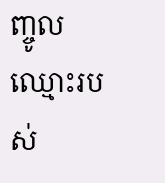ញ្ចូលឈ្មោះរបស់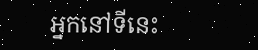អ្នកនៅទីនេះ